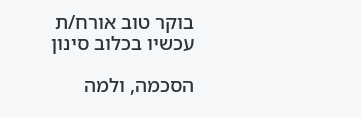בוקר טוב אורח/ת
עכשיו בכלוב סינון

הסכמה, ולמה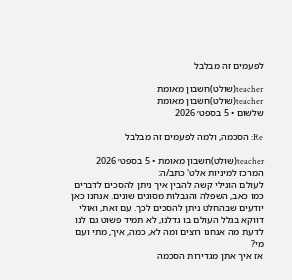לפעמים זה מבלבל

teacher(שולט)חשבון מאומת
teacher(שולט)חשבון מאומת
שלשום • 5 בספט׳ 2026

Re: הסכמה, ולמה לפעמים זה מבלבל

teacher(שולט)חשבון מאומת • 5 בספט׳ 2026
המרכז למיניות אלט' כתב/ה:
לעולם הונילי קשה להבין איך ניתן להסכים לדברים כמו כאב, השפלה והגבלות מסוגים שונים. אנחנו כאן יודעים שבהחלט ניתן להסכים לכך. עם זאת, ואולי דווקא בגלל העולם בו גדלנו, לא תמיד פשוט גם לנו לדעת מה אנחנו רוצים ומה לא, כמה, איך, מתי ועם מי?
אז איך אתן מגדירות הסכמה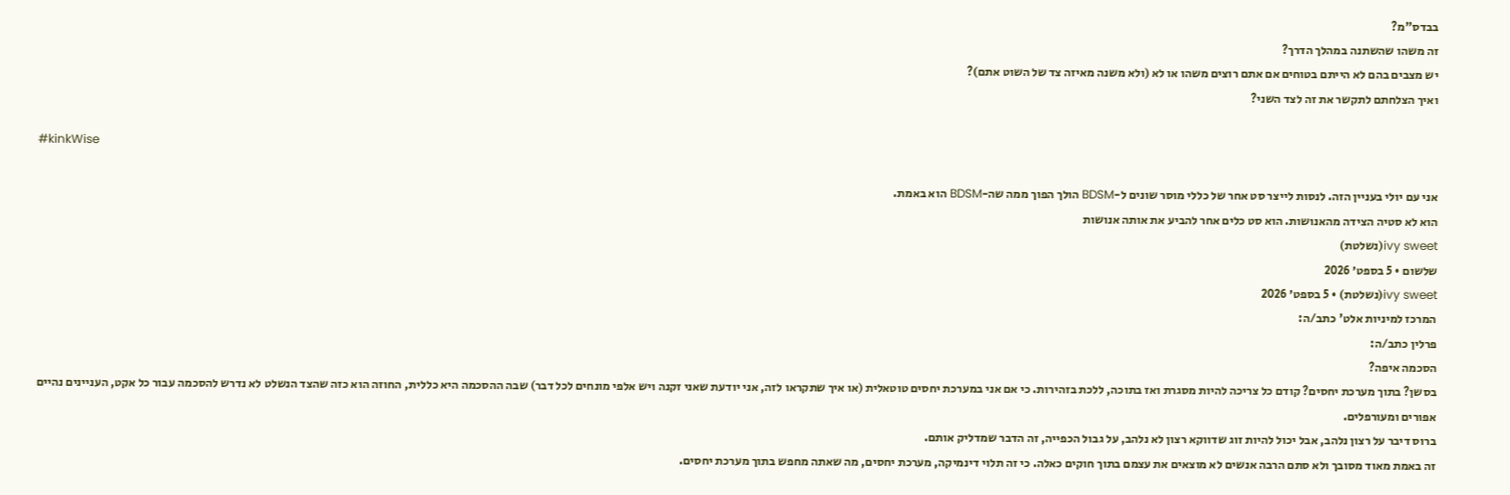בבדס"מ?
זה משהו שהשתנה במהלך הדרך?
יש מצבים בהם לא הייתם בטוחים אם אתם רוצים משהו או לא (ולא משנה מאיזה צד של השוט אתם)?
ואיך הצלחתם לתקשר את זה לצד השני?

#kinkWise

אני עם יולי בעניין הזה. לנסות לייצר סט אחר של כללי מוסר שונים ל-BDSM הולך הפוך ממה שה-BDSM הוא באמת.
הוא לא סטיה הצידה מהאנושות. הוא סט כלים אחר להביע את אותה אנושות
ivy sweet(נשלטת)
שלשום • 5 בספט׳ 2026
ivy sweet(נשלטת) • 5 בספט׳ 2026
המרכז למיניות אלט' כתב/ה:
פרלין כתב/ה:
הסכמה איפה?
בסשן? בתוך מערכת יחסים? קודם כל צריכה להיות מסגרת ואז בתוכה, ללכת בזהירות. כי אם אני במערכת יחסים טוטאלית (או איך שתקראו לזה, אני יודעת שאני זקנה ויש אלפי מונחים לכל דבר) שבה ההסכמה היא כללית, החוזה הוא כזה שהצד הנשלט לא נדרש להסכמה עבור כל אקט, העניינים נהיים אפורים ומעורפלים.
ברוס דיבר על רצון נלהב, אבל יכול להיות זוג שדווקא רצון לא נלהב, על גבול הכפייה, זה הדבר שמדליק אותם.
זה באמת מאוד מסובך ולא סתם הרבה אנשים לא מוצאים את עצמם בתוך חוקים כאלה. כי זה תלוי דינמיקה, מערכת יחסים, מה שאתה מחפש בתוך מערכת יחסים.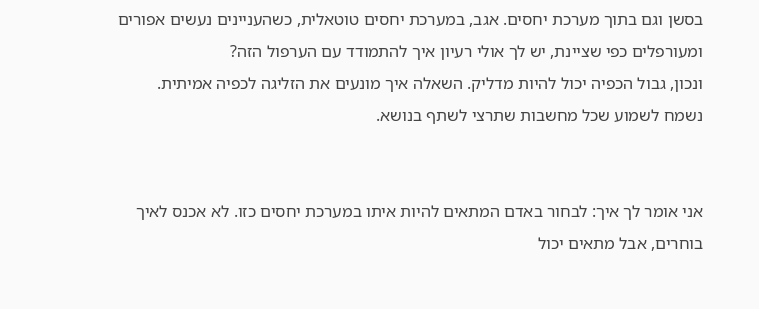בסשן וגם בתוך מערכת יחסים. אגב, במערכת יחסים טוטאלית, כשהעניינים נעשים אפורים ומעורפלים כפי שציינת, יש לך אולי רעיון איך להתמודד עם הערפול הזה?
ונכון, גבול הכפיה יכול להיות מדליק. השאלה איך מונעים את הזליגה לכפיה אמיתית.
נשמח לשמוע שכל מחשבות שתרצי לשתף בנושא.


אני אומר לך איך: לבחור באדם המתאים להיות איתו במערכת יחסים כזו. לא אכנס לאיך בוחרים, אבל מתאים יכול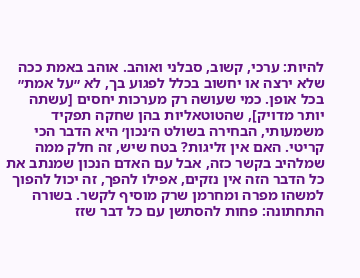להיות: ערכי, קשוב, סבלני ואוהב. אוהב באמת ככה שלא ירצה או יחשוב בכלל לפגוע בך, לא ״על אמת״ בכל אופן. כמי שעושה רק מערכות יחסים [עשתה יותר מדויק], שהטוטאליות בהן שחקה תפקיד משמעותי, הבחירה בשולט ה׳נכון׳ היא הדבר הכי קריטי. האם אין זליגות? בטח שיש, זה חלק ממה שמלהיב בקשר כזה, אבל עם האדם הנכון שמנתב את כל הדבר הזה אין נזקים, אפילו להפך, זה יכול להפוך למשהו מפרה ומחרמן שרק מוסיף לקשר. בשורה התחתונה: פחות להסתשן עם כל דבר שזז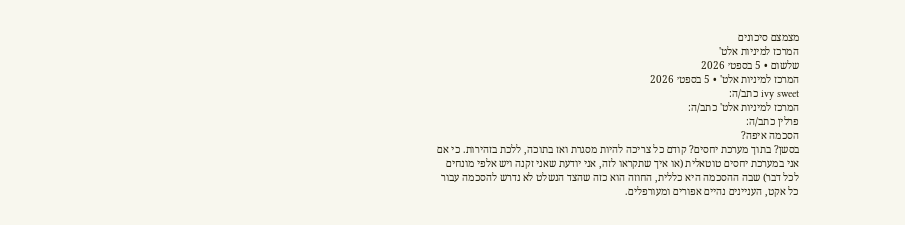מצמצם סיכונים
המרכז למיניות אלט'
שלשום • 5 בספט׳ 2026
המרכז למיניות אלט' • 5 בספט׳ 2026
ivy sweet כתב/ה:
המרכז למיניות אלט' כתב/ה:
פרלין כתב/ה:
הסכמה איפה?
בסשן? בתוך מערכת יחסים? קודם כל צריכה להיות מסגרת ואז בתוכה, ללכת בזהירות. כי אם אני במערכת יחסים טוטאלית (או איך שתקראו לזה, אני יודעת שאני זקנה ויש אלפי מונחים לכל דבר) שבה ההסכמה היא כללית, החוזה הוא כזה שהצד הנשלט לא נדרש להסכמה עבור כל אקט, העניינים נהיים אפורים ומעורפלים.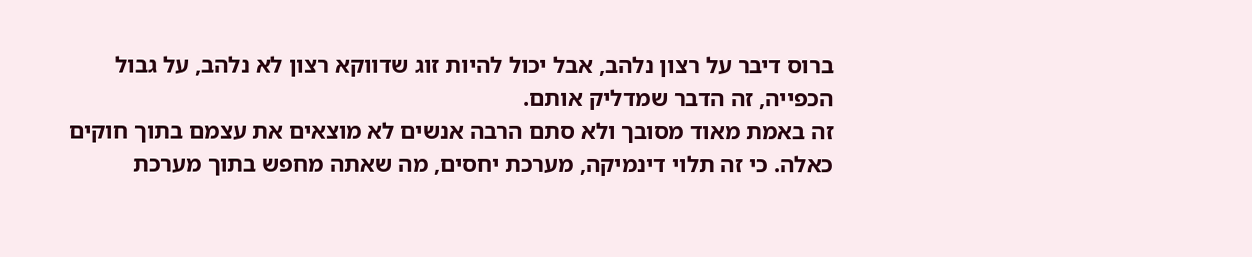ברוס דיבר על רצון נלהב, אבל יכול להיות זוג שדווקא רצון לא נלהב, על גבול הכפייה, זה הדבר שמדליק אותם.
זה באמת מאוד מסובך ולא סתם הרבה אנשים לא מוצאים את עצמם בתוך חוקים כאלה. כי זה תלוי דינמיקה, מערכת יחסים, מה שאתה מחפש בתוך מערכת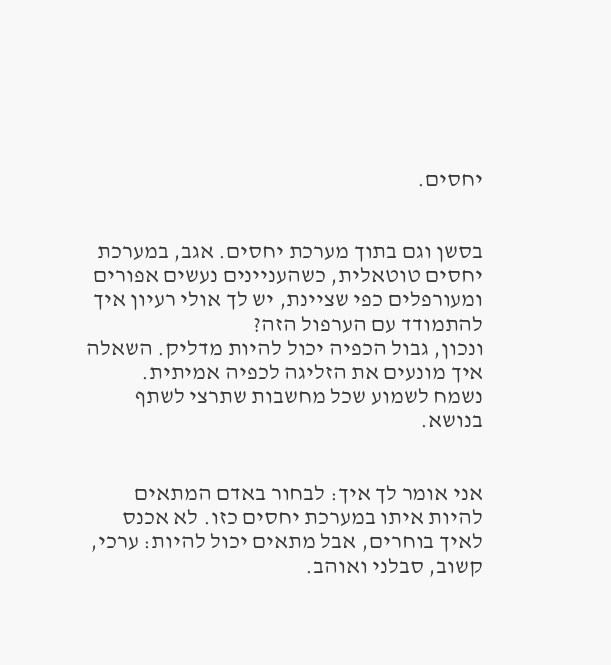יחסים.


בסשן וגם בתוך מערכת יחסים. אגב, במערכת יחסים טוטאלית, כשהעניינים נעשים אפורים ומעורפלים כפי שציינת, יש לך אולי רעיון איך להתמודד עם הערפול הזה?
ונכון, גבול הכפיה יכול להיות מדליק. השאלה איך מונעים את הזליגה לכפיה אמיתית.
נשמח לשמוע שכל מחשבות שתרצי לשתף בנושא.


אני אומר לך איך: לבחור באדם המתאים להיות איתו במערכת יחסים כזו. לא אכנס לאיך בוחרים, אבל מתאים יכול להיות: ערכי, קשוב, סבלני ואוהב.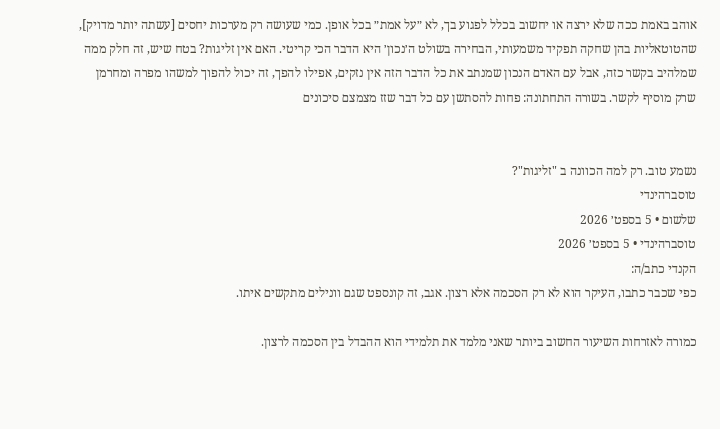אוהב באמת ככה שלא ירצה או יחשוב בכלל לפגוע בך, לא ״על אמת״ בכל אופן. כמי שעושה רק מערכות יחסים [עשתה יותר מדויק], שהטוטאליות בהן שחקה תפקיד משמעותי, הבחירה בשולט ה׳נכון׳ היא הדבר הכי קריטי. האם אין זליגות? בטח שיש, זה חלק ממה שמלהיב בקשר כזה, אבל עם האדם הנכון שמנתב את כל הדבר הזה אין נזקים, אפילו להפך, זה יכול להפוך למשהו מפרה ומחרמן שרק מוסיף לקשר. בשורה התחתונה: פחות להסתשן עם כל דבר שזז מצמצם סיכונים


נשמע טוב. רק למה הכוונה ב "זליגות"?
טוסברהינדי
שלשום • 5 בספט׳ 2026
טוסברהינדי • 5 בספט׳ 2026
הקנדי כתב/ה:
כפי שכבר כתבו, העיקר הוא לא רק הסכמה אלא רצון. אגב, זה קונספט שגם וונילים מתקשים איתו.

כמורה לאזרחות השיעור החשוב ביותר שאני מלמד את תלמידי הוא ההבדל בין הסכמה לרצון.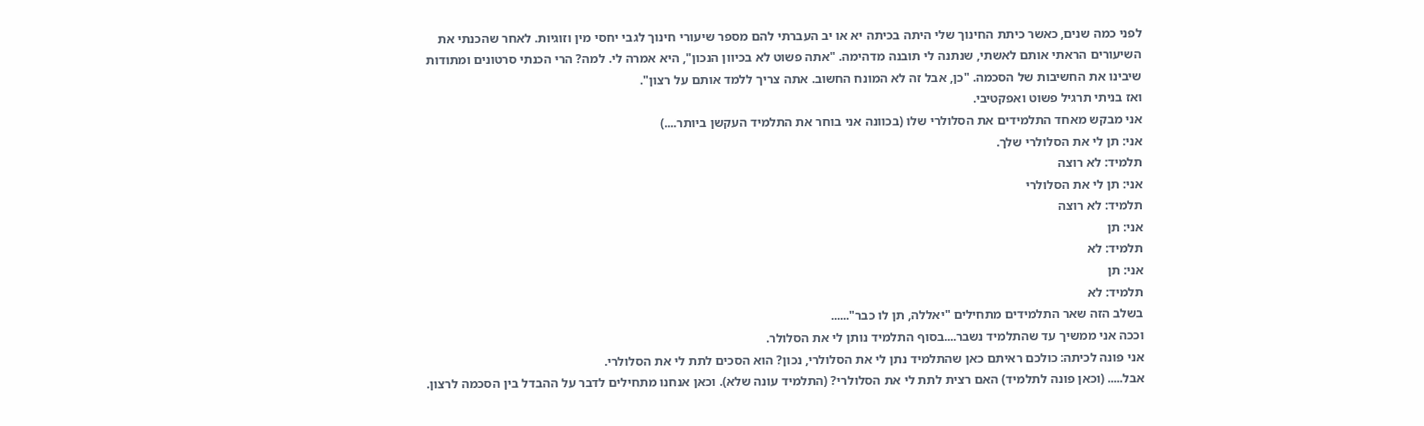לפני כמה שנים, כאשר כיתת החינוך שלי היתה בכיתה יא או יב העברתי להם מספר שיעורי חינוך לגבי יחסי מין וזוגיות. לאחר שהכנתי את השיעורים הראתי אותם לאשתי, שנתנה לי תובנה מדהימה. "אתה פשוט לא בכיוון הנכון", היא אמרה לי. למה? הרי הכנתי סרטונים ומתודות שיבינו את החשיבות של הסכמה. "כן, אבל זה לא המונח החשוב. אתה צריך ללמד אותם על רצון".
ואז בניתי תרגיל פשוט ואפקטיבי.
אני מבקש מאחד התלמידים את הסלולרי שלו (בכוונה אני בוחר את התלמיד העקשן ביותר....)
אני: תן לי את הסלולרי שלך.
תלמיד: לא רוצה
אני: תן לי את הסלולרי
תלמיד: לא רוצה
אני: תן
תלמיד: לא
אני: תן
תלמיד: לא
בשלב הזה שאר התלמידים מתחילים "יאללה, תן לו כבר"......
וככה אני ממשיך עד שהתלמיד נשבר....בסוף התלמיד נותן לי את הסלולר.
אני פונה לכיתה: כולכם ראיתם כאן שהתלמיד נתן לי את הסלולרי, נכון? הוא הסכים לתת לי את הסלולרי.
אבל..... (וכאן פונה לתלמיד) האם רצית לתת לי את הסלולרי? (התלמיד עונה שלא). וכאן אנחנו מתחילים לדבר על ההבדל בין הסכמה לרצון.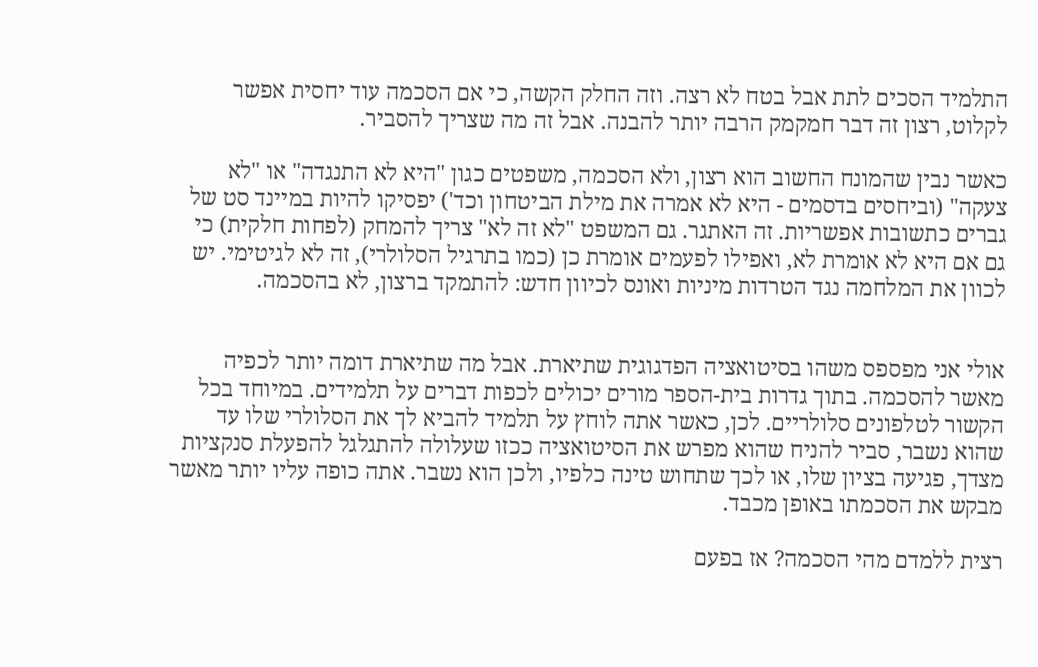התלמיד הסכים לתת אבל בטח לא רצה. וזה החלק הקשה, כי אם הסכמה עוד יחסית אפשר לקלוט, רצון זה דבר חמקמק הרבה יותר להבנה. אבל זה מה שצריך להסביר.

כאשר נבין שהמונח החשוב הוא רצון, ולא הסכמה, משפטים כגון "היא לא התנגדה" או "לא צעקה" (וביחסים בדסמים - היא לא אמרה את מילת הביטחון וכד') יפסיקו להיות במיינד סט של גברים כתשובות אפשריות. זה האתגר. גם המשפט "לא זה לא" צריך להמחק (לפחות חלקית) כי גם אם היא לא אומרת לא, ואפילו לפעמים אומרת כן (כמו בתרגיל הסלולרי), זה לא לגיטימי. יש לכוון את המלחמה נגד הטרדות מיניות ואונס לכיוון חדש: להתמקד ברצון, לא בהסכמה.


אולי אני מפספס משהו בסיטואציה הפדגוגית שתיארת. אבל מה שתיארת דומה יותר לכפיה מאשר להסכמה. בתוך גדרות בית-הספר מורים יכולים לכפות דברים על תלמידים. במיוחד בכל הקשור לטלפונים סלולריים. לכן, כאשר אתה לוחץ על תלמיד להביא לך את הסלולרי שלו עד שהוא נשבר, סביר להניח שהוא מפרש את הסיטואציה ככזו שעלולה להתגלגל להפעלת סנקציות מצדך, פגיעה בציון שלו, או לכך שתחוש טינה כלפיו, ולכן הוא נשבר. אתה כופה עליו יותר מאשר מבקש את הסכמתו באופן מכבד.

רצית ללמדם מהי הסכמה? אז בפעם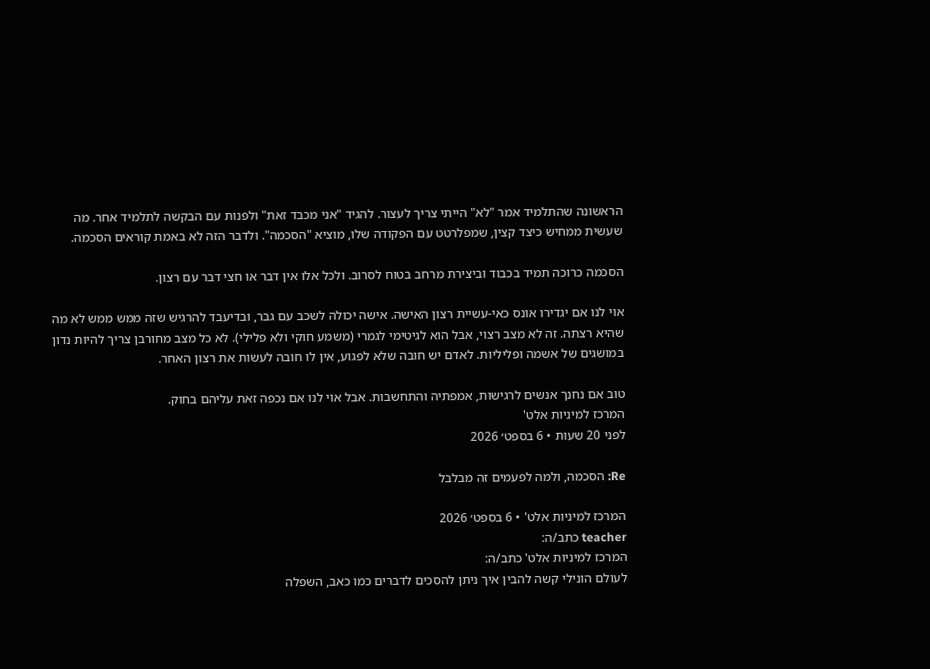הראשונה שהתלמיד אמר "לא" הייתי צריך לעצור. להגיד "אני מכבד זאת" ולפנות עם הבקשה לתלמיד אחר. מה שעשית ממחיש כיצד קצין, שמפלרטט עם הפקודה שלו, מוציא "הסכמה". ולדבר הזה לא באמת קוראים הסכמה.

הסכמה כרוכה תמיד בכבוד וביצירת מרחב בטוח לסרוב. ולכל אלו אין דבר או חצי דבר עם רצון.

אוי לנו אם יגדירו אונס כאי-עשיית רצון האישה. אישה יכולה לשכב עם גבר, ובדיעבד להרגיש שזה ממש ממש לא מה שהיא רצתה. זה לא מצב רצוי, אבל הוא לגיטימי לגמרי (משמע חוקי ולא פלילי). לא כל מצב מחורבן צריך להיות נדון במושגים של אשמה ופליליות. לאדם יש חובה שלא לפגוע, אין לו חובה לעשות את רצון האחר.

טוב אם נחנך אנשים לרגישות, אמפתיה והתחשבות. אבל אוי לנו אם נכפה זאת עליהם בחוק.
המרכז למיניות אלט'
לפני 20 שעות • 6 בספט׳ 2026

Re: הסכמה, ולמה לפעמים זה מבלבל

המרכז למיניות אלט' • 6 בספט׳ 2026
teacher כתב/ה:
המרכז למיניות אלט' כתב/ה:
לעולם הונילי קשה להבין איך ניתן להסכים לדברים כמו כאב, השפלה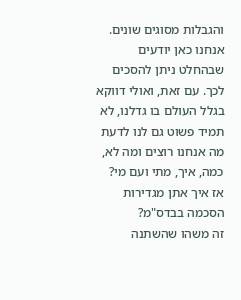והגבלות מסוגים שונים. אנחנו כאן יודעים שבהחלט ניתן להסכים לכך. עם זאת, ואולי דווקא בגלל העולם בו גדלנו, לא תמיד פשוט גם לנו לדעת מה אנחנו רוצים ומה לא, כמה, איך, מתי ועם מי?
אז איך אתן מגדירות הסכמה בבדס"מ?
זה משהו שהשתנה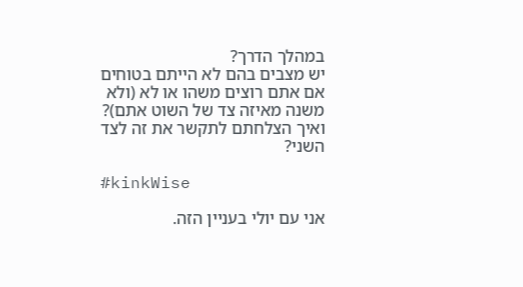במהלך הדרך?
יש מצבים בהם לא הייתם בטוחים אם אתם רוצים משהו או לא (ולא משנה מאיזה צד של השוט אתם)?
ואיך הצלחתם לתקשר את זה לצד השני?

#kinkWise

אני עם יולי בעניין הזה.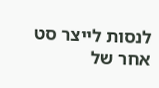לנסות לייצר סט אחר של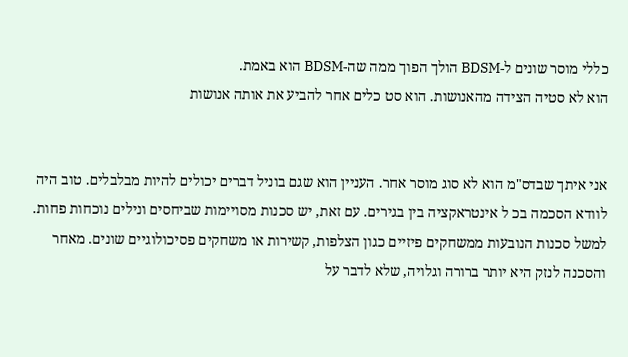כללי מוסר שונים ל-BDSM הולך הפוך ממה שה-BDSM הוא באמת.
הוא לא סטיה הצידה מהאנושות. הוא סט כלים אחר להביע את אותה אנושות


אני איתך שבדס"מ הוא לא סוג מוסר אחר. העניין הוא שגם בוניל דברים יכולים להיות מבלבלים. טוב היה לוודא הסכמה בכ ל אינטראקציה בין בגירים. עם זאת, יש סכנות מסויימות שביחסים ונילים נוכחות פחות. למשל סכנות הנובעות ממשחקים פיזיים כגון הצלפות, קשירות או משחקים פסיכולוגיים שונים. מאחר והסכנה לנזק היא יותר ברורה וגלויה, שלא לדבר על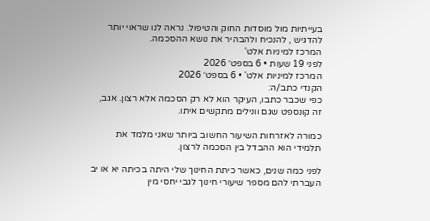בעייתיות מול מוסדות החוק והטיפול. נראה לנו שראוי יותר להדגיש , להנכיח ולהבהיר את נושא ההסכמה.
המרכז למיניות אלט'
לפני 19 שעות • 6 בספט׳ 2026
המרכז למיניות אלט' • 6 בספט׳ 2026
הקנדי כתב/ה:
כפי שכבר כתבו, העיקר הוא לא רק הסכמה אלא רצון. אגב, זה קונספט שגם וונילים מתקשים איתו.

כמורה לאזרחות השיעור החשוב ביותר שאני מלמד את תלמידי הוא ההבדל בין הסכמה לרצון.

לפני כמה שנים, כאשר כיתת החינוך שלי היתה בכיתה יא או יב העברתי להם מספר שיעורי חינוך לגבי יחסי מין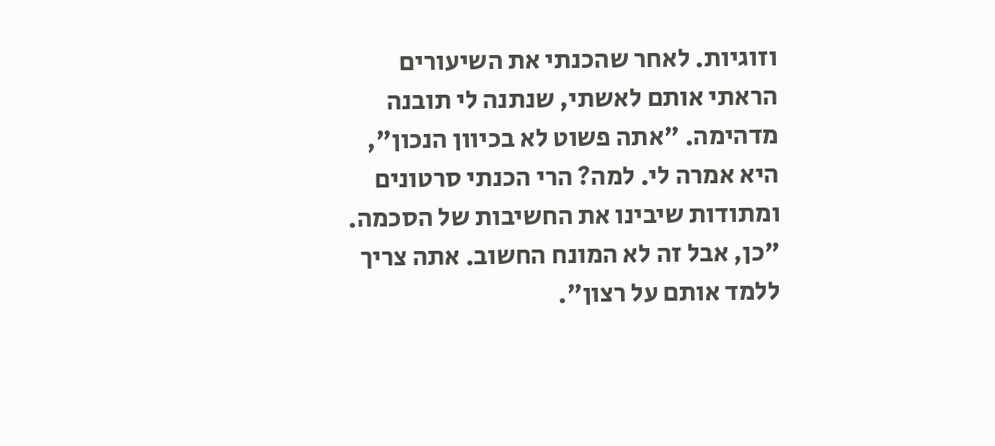וזוגיות. לאחר שהכנתי את השיעורים הראתי אותם לאשתי, שנתנה לי תובנה מדהימה. "אתה פשוט לא בכיוון הנכון", היא אמרה לי. למה? הרי הכנתי סרטונים ומתודות שיבינו את החשיבות של הסכמה. "כן, אבל זה לא המונח החשוב. אתה צריך ללמד אותם על רצון".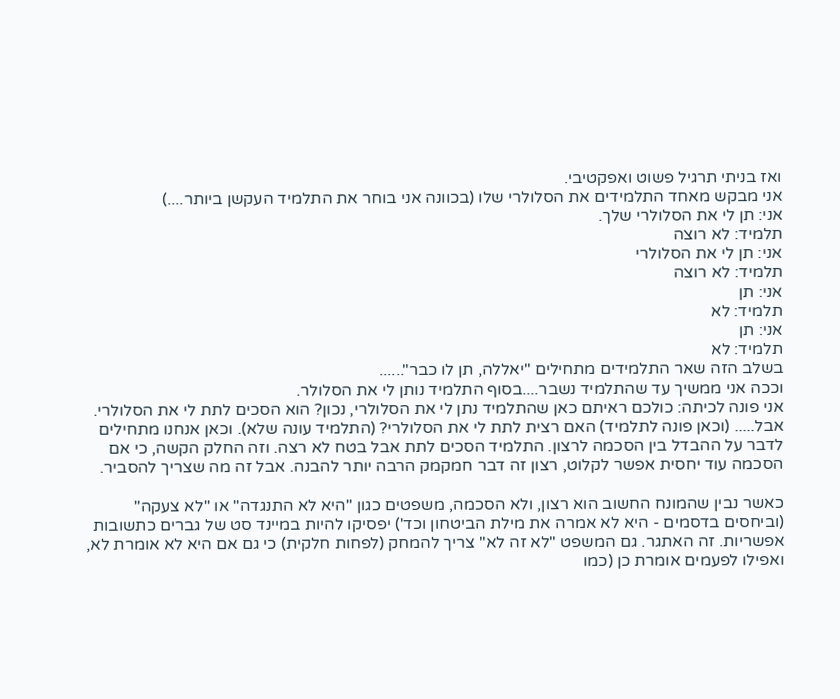ואז בניתי תרגיל פשוט ואפקטיבי.
אני מבקש מאחד התלמידים את הסלולרי שלו (בכוונה אני בוחר את התלמיד העקשן ביותר....)
אני: תן לי את הסלולרי שלך.
תלמיד: לא רוצה
אני: תן לי את הסלולרי
תלמיד: לא רוצה
אני: תן
תלמיד: לא
אני: תן
תלמיד: לא
בשלב הזה שאר התלמידים מתחילים "יאללה, תן לו כבר"......
וככה אני ממשיך עד שהתלמיד נשבר....בסוף התלמיד נותן לי את הסלולר.
אני פונה לכיתה: כולכם ראיתם כאן שהתלמיד נתן לי את הסלולרי, נכון? הוא הסכים לתת לי את הסלולרי.
אבל..... (וכאן פונה לתלמיד) האם רצית לתת לי את הסלולרי? (התלמיד עונה שלא). וכאן אנחנו מתחילים לדבר על ההבדל בין הסכמה לרצון. התלמיד הסכים לתת אבל בטח לא רצה. וזה החלק הקשה, כי אם הסכמה עוד יחסית אפשר לקלוט, רצון זה דבר חמקמק הרבה יותר להבנה. אבל זה מה שצריך להסביר.

כאשר נבין שהמונח החשוב הוא רצון, ולא הסכמה, משפטים כגון "היא לא התנגדה" או "לא צעקה" (וביחסים בדסמים - היא לא אמרה את מילת הביטחון וכד') יפסיקו להיות במיינד סט של גברים כתשובות אפשריות. זה האתגר. גם המשפט "לא זה לא" צריך להמחק (לפחות חלקית) כי גם אם היא לא אומרת לא, ואפילו לפעמים אומרת כן (כמו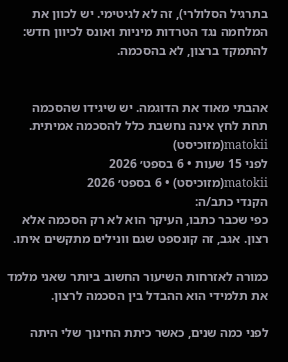בתרגיל הסלולרי), זה לא לגיטימי. יש לכוון את המלחמה נגד הטרדות מיניות ואונס לכיוון חדש: להתמקד ברצון, לא בהסכמה.


אהבתי מאוד את הדוגמה. יש שיגידו שהסכמה תחת לחץ אינה נחשבת כלל להסכמה אמיתית.
matokii(מזוכיסט)
לפני 15 שעות • 6 בספט׳ 2026
matokii(מזוכיסט) • 6 בספט׳ 2026
הקנדי כתב/ה:
כפי שכבר כתבו, העיקר הוא לא רק הסכמה אלא רצון. אגב, זה קונספט שגם וונילים מתקשים איתו.

כמורה לאזרחות השיעור החשוב ביותר שאני מלמד את תלמידי הוא ההבדל בין הסכמה לרצון.

לפני כמה שנים, כאשר כיתת החינוך שלי היתה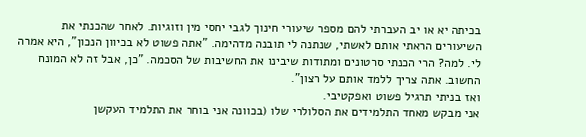בכיתה יא או יב העברתי להם מספר שיעורי חינוך לגבי יחסי מין וזוגיות. לאחר שהכנתי את השיעורים הראתי אותם לאשתי, שנתנה לי תובנה מדהימה. "אתה פשוט לא בכיוון הנכון", היא אמרה לי. למה? הרי הכנתי סרטונים ומתודות שיבינו את החשיבות של הסכמה. "כן, אבל זה לא המונח החשוב. אתה צריך ללמד אותם על רצון".
ואז בניתי תרגיל פשוט ואפקטיבי.
אני מבקש מאחד התלמידים את הסלולרי שלו (בכוונה אני בוחר את התלמיד העקשן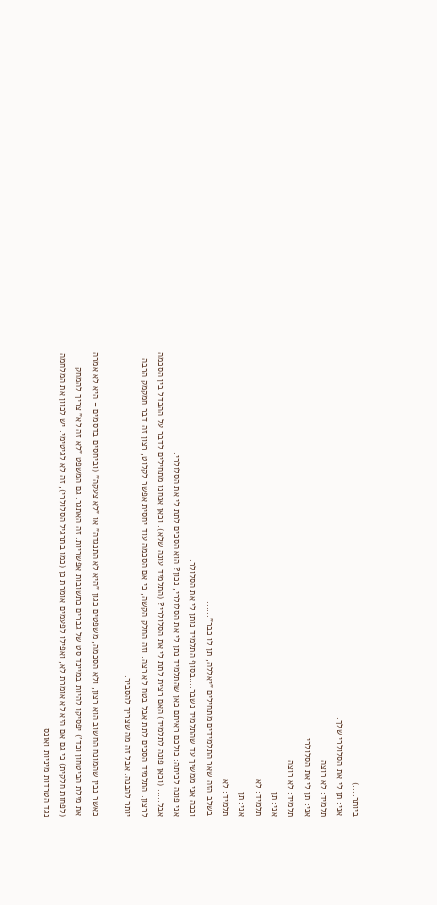ביותר....)
אני: תן לי את הסלולרי שלך.
תלמיד: לא רוצה
אני: תן לי את הסלולרי
תלמיד: לא רוצה
אני: תן
תלמיד: לא
אני: תן
תלמיד: לא
בשלב הזה שאר התלמידים מתחילים "יאללה, תן לו כבר"......
וככה אני ממשיך עד שהתלמיד נשבר....בסוף התלמיד נותן לי את הסלולר.
אני פונה לכיתה: כולכם ראיתם כאן שהתלמיד נתן לי את הסלולרי, נכון? הוא הסכים לתת לי את הסלולרי.
אבל..... (וכאן פונה לתלמיד) האם רצית לתת לי את הסלולרי? (התלמיד עונה שלא). וכאן אנחנו מתחילים לדבר על ההבדל בין הסכמה לרצון. התלמיד הסכים לתת אבל בטח לא רצה. וזה החלק הקשה, כי אם הסכמה עוד יחסית אפשר לקלוט, רצון זה דבר חמקמק הרבה יותר להבנה. אבל זה מה שצריך להסביר.

כאשר נבין שהמונח החשוב הוא רצון, ולא הסכמה, משפטים כגון "היא לא התנגדה" או "לא צעקה" (וביחסים בדסמים - היא לא אמרה את מילת הביטחון וכד') יפסיקו להיות במיינד סט של גברים כתשובות אפשריות. זה האתגר. גם המשפט "לא זה לא" צריך להמחק (לפחות חלקית) כי גם אם היא לא אומרת לא, ואפילו לפעמים אומרת כן (כמו בתרגיל הסלולרי), זה לא לגיטימי. יש לכוון את המלחמה נגד הטרדות מיניות ואונס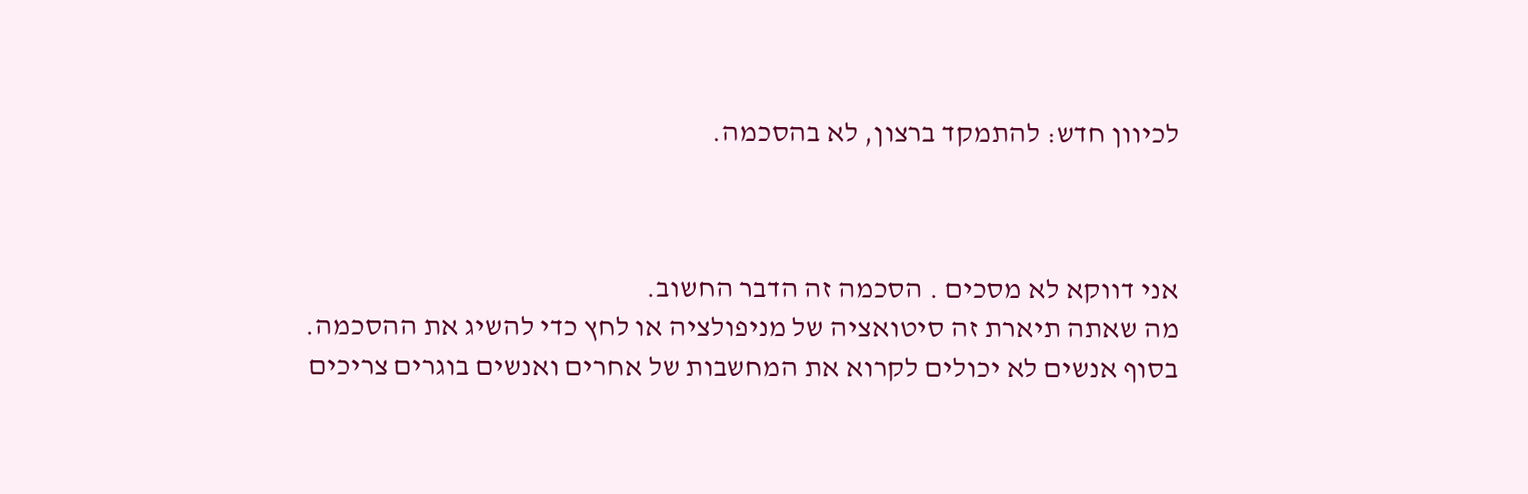לכיוון חדש: להתמקד ברצון, לא בהסכמה.



אני דווקא לא מסכים . הסכמה זה הדבר החשוב.
מה שאתה תיארת זה סיטואציה של מניפולציה או לחץ כדי להשיג את ההסכמה.
בסוף אנשים לא יכולים לקרוא את המחשבות של אחרים ואנשים בוגרים צריכים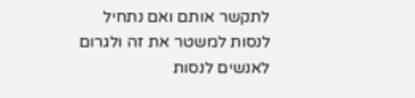לתקשר אותם ואם נתחיל לנסות למשטר את זה ולגרום לאנשים לנסות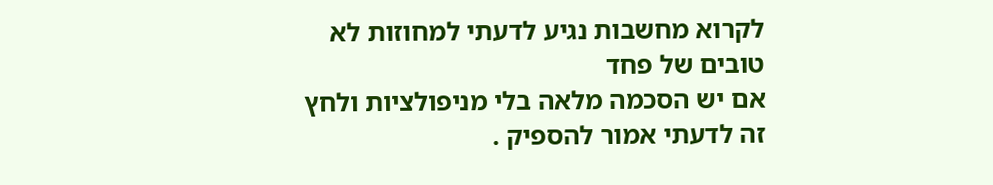לקרוא מחשבות נגיע לדעתי למחוזות לא טובים של פחד
אם יש הסכמה מלאה בלי מניפולציות ולחץ זה לדעתי אמור להספיק .